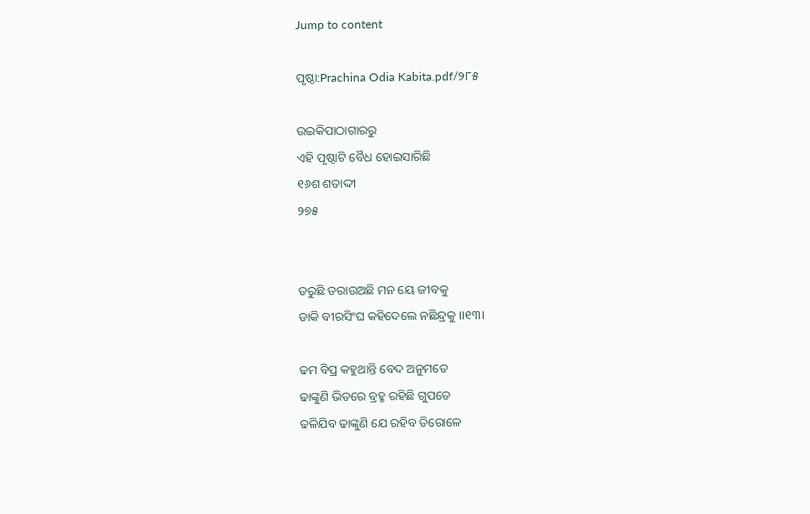Jump to content

ପୃଷ୍ଠା:Prachina Odia Kabita.pdf/୨୮୫

ଉଇକିପାଠାଗାର‌ରୁ
ଏହି ପୃଷ୍ଠାଟି ବୈଧ ହୋଇସାରିଛି
୧୬ଶ ଶତାଦ୍ଦୀ
୨୭୫


ଡରୁଛି ଡରାଉଅଛି ମନ ୟେ ଜୀବକୁ
ଡାକି ବୀରସିଂଘ କହିଦେଲେ ନଛିନ୍ଦ୍ରକୁ ।।୧୩।

ଢମ ବିପ୍ର କହୁଥାନ୍ତି ବେଦ ଅନୁମତେ
ଢାଙ୍କୁଣି ଭିତରେ ବ୍ରହ୍ମ ରହିଛି ଗୁପତେ
ଢଳିଯିବ ଢାଙ୍କୁଣି ଯେ ରହିବ ତିରୋଳେ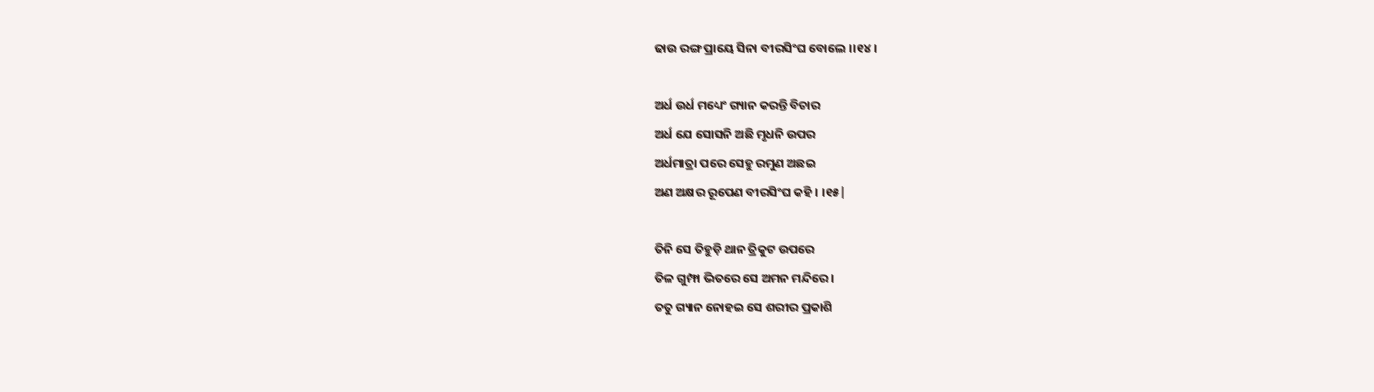ଢାଉ ରଙ୍ଗ ପ୍ରାୟେ ସିନା ବୀରସିଂଘ ବୋଲେ ।।୧୪।

ଅର୍ଧ ଉର୍ଧ ମଧ୍ୟେଂ ଗ୍ୟାନ କରନ୍ତି ବିଚାର
ଅର୍ଧ ଯେ ସୋସନି ଅଛି ମୃଧନି ଉପର
ଅର୍ଧମାତ୍ରା ପରେ ସେହୁ ରମୁଣ ଅଛଇ
ଅଣ ଅକ୍ଷର ରୂପେଣ ବୀରସିଂଘ କହି । ।୧୫|

ତିନି ସେ ତିହୁଡ଼ି ଥାନ ତ୍ରିକୁଟ ଉପରେ
ତିଳ ଗୁମ୍ଫା ଭିତରେ ସେ ଅମନ ମନ୍ଦିରେ ।
ତ‌ତୁ ଗ୍ୟାନ ନୋହଇ ସେ ଶରୀର ପ୍ରକାଶି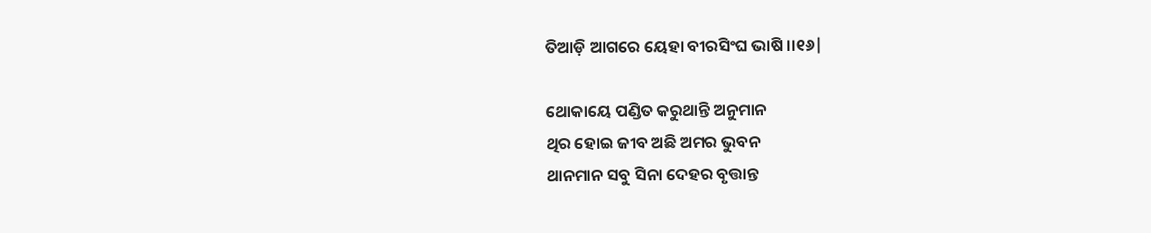ତିଆଡ଼ି ଆଗରେ ୟେହା ବୀରସିଂଘ ଭାଷି ।।୧୬|

ଥୋକାୟେ ପଣ୍ଡିତ କରୁଥାନ୍ତି ଅନୁମାନ
ଥିର ହୋଇ ଜୀବ ଅଛି ଅମର ଭୁବନ
ଥାନମାନ ସବୁ ସିନା ଦେହର ବୃତ୍ତାନ୍ତ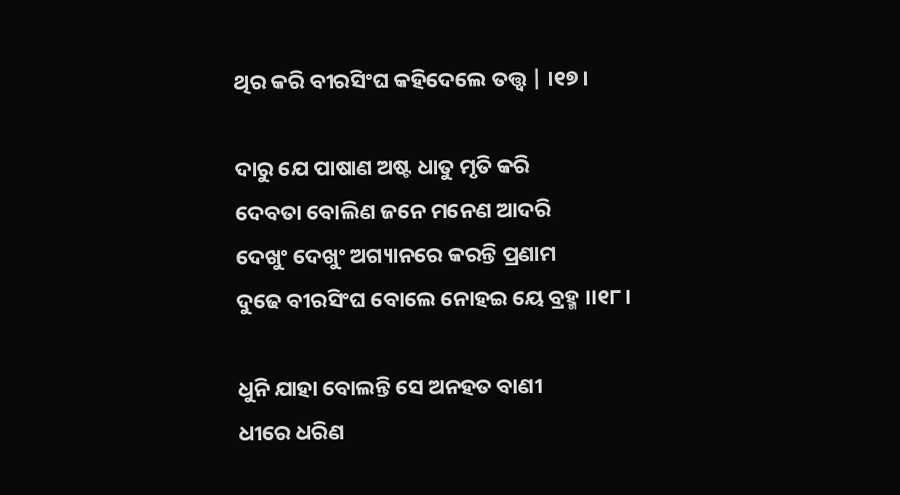ଥିର କରି ବୀରସିଂଘ କହିଦେଲେ ତତ୍ତ୍ବ | ।୧୭।

ଦାରୁ ଯେ ପାଷାଣ ଅଷ୍ଟ ଧାତୁ ମୃତି କରି
ଦେବତା ବୋଲିଣ ଜନେ ମନେଣ ଆଦରି
ଦେଖୁଂ ଦେଖୁଂ ଅଗ୍ୟାନରେ କରନ୍ତି ପ୍ରଣାମ
ଦୁଢେ ବୀରସିଂଘ ବୋଲେ ନୋହଇ ୟେ ବ୍ରହ୍ମ ।।୧୮।

ଧୁନି ଯାହା ବୋଲନ୍ତି ସେ ଅନହତ ବାଣୀ
ଧୀରେ ଧରିଣ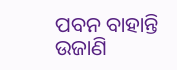ପବନ ବାହାନ୍ତି ଉଜାଣି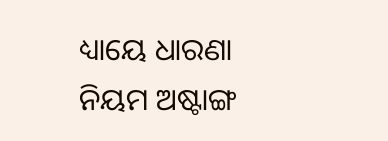ଧ୍ୟାୟେ ଧାରଣା ନିୟମ ଅଷ୍ଟାଙ୍ଗ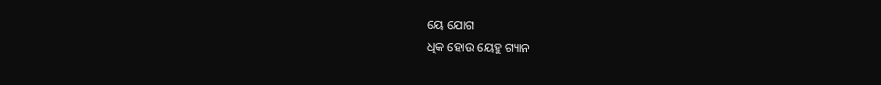ୟେ ଯୋଗ
ଧିକ ହୋଉ ୟେହୁ ଗ୍ୟାନ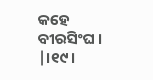କହେ ବୀରସିଂଘ । |।୧୯।